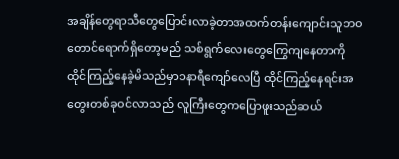အချိန်တွေရာသီတွေပြောင်းလာခဲ့တာအထက်တန်းကျောင်းသူဘဝတောင်ရောက်ရှိတော့မည် သစ်ရွက်လေးတွေကြွေကျနေတာကိုထိုင်ကြည့်နေခဲ့မိသည်မှာ၁နာရီကျော်လေပြီ ထိုင်ကြည့်နေရင်းအတွေးတစ်ခုဝင်လာသည် လူကြီးတွေကပြောဖူးသည်ဆယ်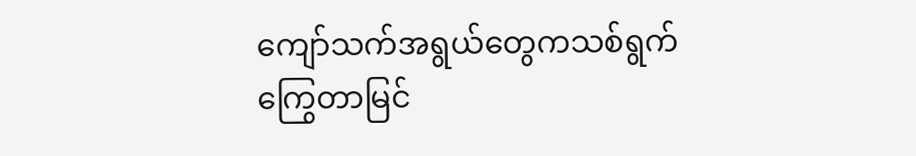ကျော်သက်အရွယ်တွေကသစ်ရွက်ကြွေတာမြင်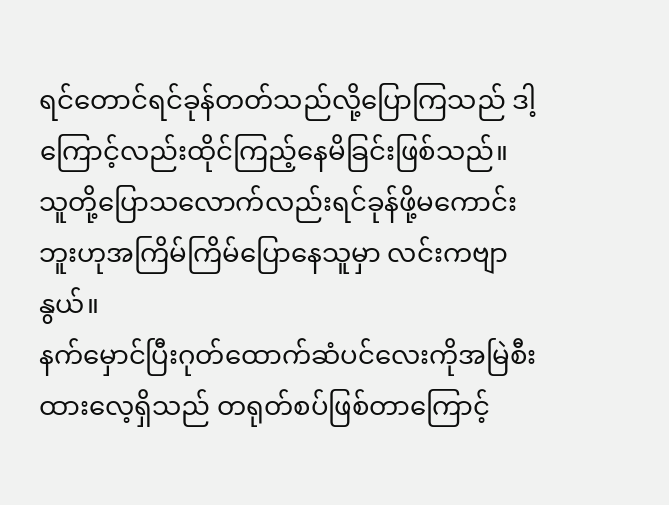ရင်တောင်ရင်ခုန်တတ်သည်လို့ပြောကြသည် ဒါ့ကြောင့်လည်းထိုင်ကြည့်နေမိခြင်းဖြစ်သည်။ သူတို့ပြောသလောက်လည်းရင်ခုန်ဖို့မကောင်းဘူးဟုအကြိမ်ကြိမ်ပြောနေသူမှာ လင်းကဗျာနွယ်။
နက်မှောင်ပြီးဂုတ်ထောက်ဆံပင်လေးကိုအမြဲစီးထားလေ့ရှိသည် တရုတ်စပ်ဖြစ်တာကြောင့်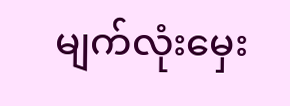မျက်လုံးမှေး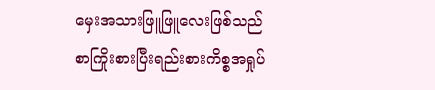မှေးအသားဖြူဖြူလေးဖြစ်သည်
စာကြိုးစားပြီးရည်းစားကိစ္စအရှုပ်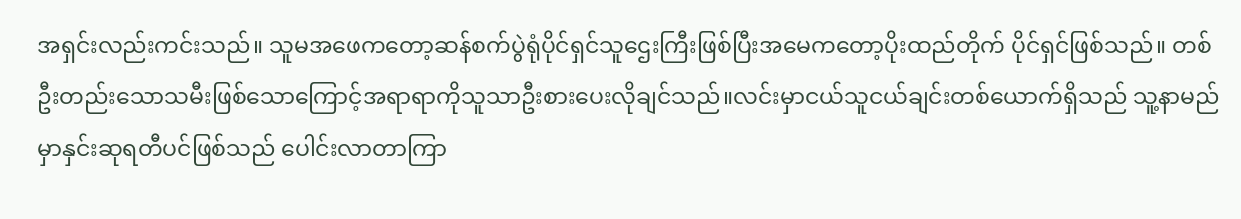အရှင်းလည်းကင်းသည်။ သူမအဖေကတော့ဆန်စက်ပွဲရုံပိုင်ရှင်သူဌေးကြီးဖြစ်ပြီးအမေကတော့ပိုးထည်တိုက် ပိုင်ရှင်ဖြစ်သည်။ တစ်ဦးတည်းသောသမီးဖြစ်သောကြောင့်အရာရာကိုသူသာဦးစားပေးလိုချင်သည်။လင်းမှာငယ်သူငယ်ချင်းတစ်ယောက်ရှိသည် သူ့နာမည်မှာနှင်းဆုရတီပင်ဖြစ်သည် ပေါင်းလာတာကြာ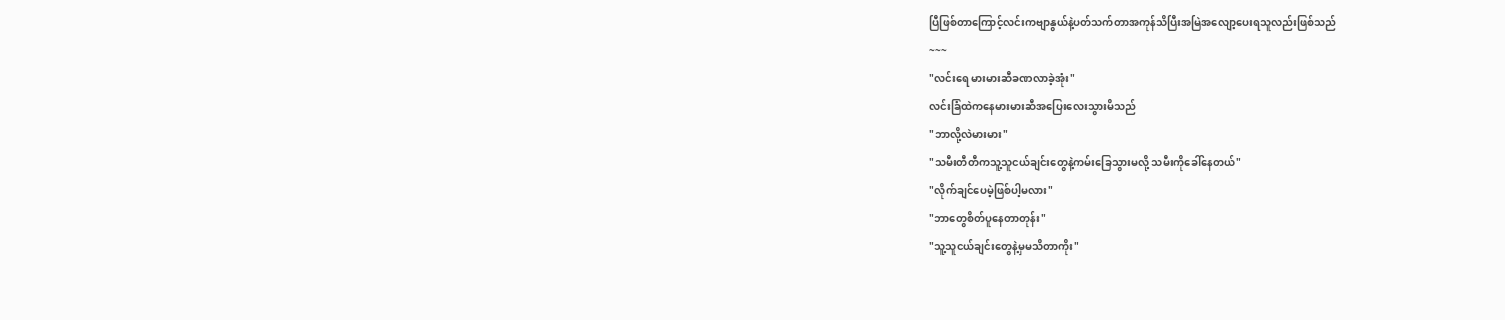ပြီဖြစ်တာကြောင့်လင်းကဗျာနွယ်နဲ့ပတ်သက်တာအကုန်သိပြီးအမြဲအလျော့ပေးရသူလည်းဖြစ်သည်
~~~
"လင်းရေ မားမားဆီခဏလာခဲ့အုံး"
လင်းခြံထဲကနေမားမားဆီအပြေးလေးသွားမိသည်
"ဘာလို့လဲမားမား"
"သမီးတီတီကသူ့သူငယ်ချင်းတွေနဲ့ကမ်းခြေသွားမလို့ သမီးကိုခေါ်နေတယ်"
"လိုက်ချင်ပေမဲ့ဖြစ်ပါ့မလား"
"ဘာတွေစိတ်ပူနေတာတုန်း"
"သူ့သူငယ်ချင်းတွေနဲ့မှမသိတာကိုး"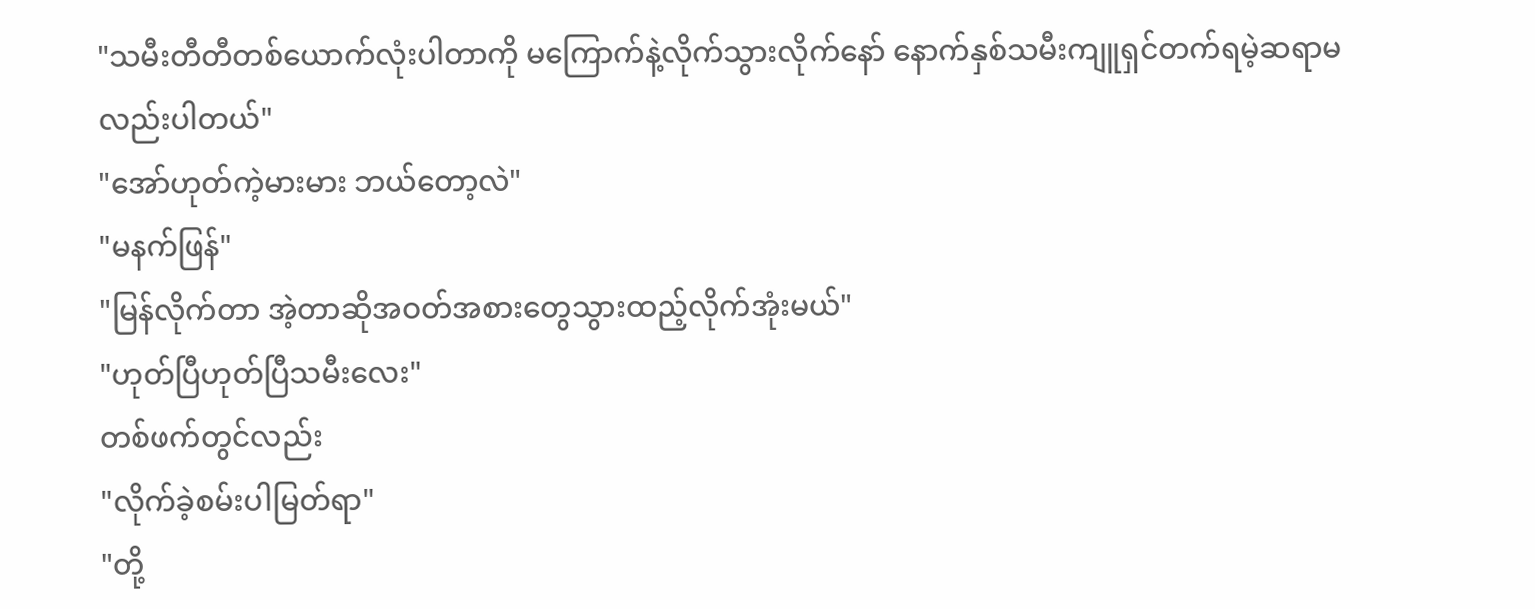"သမီးတီတီတစ်ယောက်လုံးပါတာကို မကြောက်နဲ့လိုက်သွားလိုက်နော် နောက်နှစ်သမီးကျူရှင်တက်ရမဲ့ဆရာမလည်းပါတယ်"
"အော်ဟုတ်ကဲ့မားမား ဘယ်တော့လဲ"
"မနက်ဖြန်"
"မြန်လိုက်တာ အဲ့တာဆိုအဝတ်အစားတွေသွားထည့်လိုက်အုံးမယ်"
"ဟုတ်ပြီဟုတ်ပြီသမီးလေး"
တစ်ဖက်တွင်လည်း
"လိုက်ခဲ့စမ်းပါမြတ်ရာ"
"တို့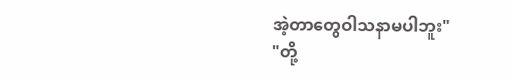အဲ့တာတွေဝါသနာမပါဘူး"
"တို့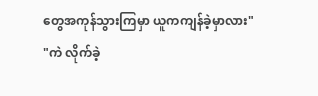တွေအကုန်သွားကြမှာ ယူကကျန်ခဲ့မှာလား"
"ကဲ လိုက်ခဲ့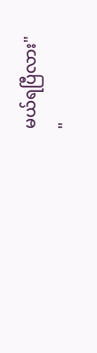မယ်ရပြီလား"
"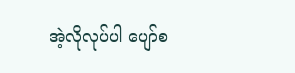အဲ့လိုလုပ်ပါ ပျော်စ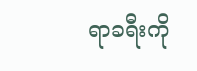ရာခရီးကို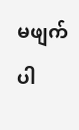မဖျက်ပါ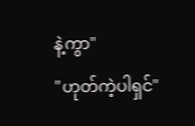နဲ့ကွာ"
"ဟုတ်ကဲ့ပါရှင်"